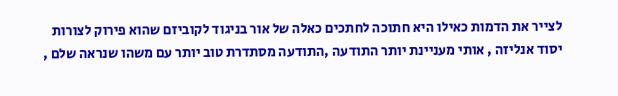לצייר את הדמות כאילו היא חתוכה לחתכים כאלה של אור בניגוד לקוביזם שהוא פירוק לצורות יסוד אנליזה , אותי מעניינת יותר התודעה ,התודעה מסתדרת טוב יותר עם משהו שנראה שלם ,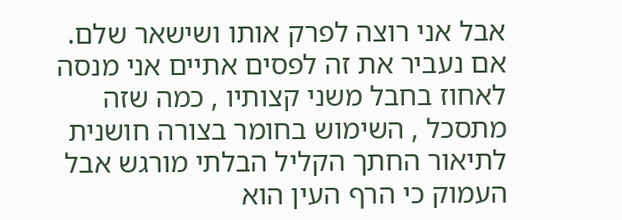אבל אני רוצה לפרק אותו ושישאר שלם.
אם נעביר את זה לפסים אתיים אני מנסה לאחוז בחבל משני קצותיו , כמה שזה מתסכל , השימוש בחומר בצורה חושנית לתיאור החתך הקליל הבלתי מורגש אבל העמוק כי הרף העין הוא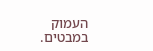העמוק במבטים.